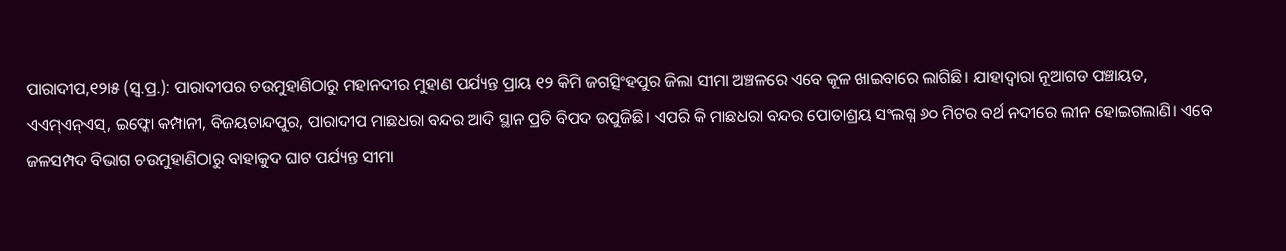ପାରାଦୀପ,୧୨ା୫ (ସ୍ବ.ପ୍ର.): ପାରାଦୀପର ଚଉମୁହାଣିଠାରୁ ମହାନଦୀର ମୁହାଣ ପର୍ଯ୍ୟନ୍ତ ପ୍ରାୟ ୧୨ କିମି ଜଗତ୍ସିଂହପୁର ଜିଲା ସୀମା ଅଞ୍ଚଳରେ ଏବେ କୂଳ ଖାଇବାରେ ଲାଗିଛି। ଯାହାଦ୍ୱାରା ନୂଆଗଡ ପଞ୍ଚାୟତ, ଏଏମ୍ଏନ୍ଏସ୍, ଇଫ୍କୋ କମ୍ପାନୀ, ବିଜୟଚାନ୍ଦପୁର, ପାରାଦୀପ ମାଛଧରା ବନ୍ଦର ଆଦି ସ୍ଥାନ ପ୍ରତି ବିପଦ ଉପୁଜିଛି। ଏପରି କି ମାଛଧରା ବନ୍ଦର ପୋତାଶ୍ରୟ ସଂଲଗ୍ନ ୬୦ ମିଟର ବର୍ଥ ନଦୀରେ ଲୀନ ହୋଇଗଲାଣି। ଏବେ ଜଳସମ୍ପଦ ବିଭାଗ ଚଉମୁହାଣିଠାରୁ ବାହାକୁଦ ଘାଟ ପର୍ଯ୍ୟନ୍ତ ସୀମା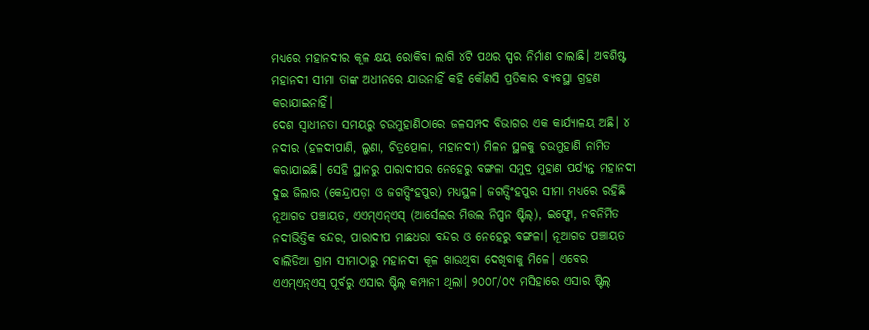ମଧ୍ୟରେ ମହାନଦୀର କୂଳ କ୍ଷୟ ରୋକିବା ଲାଗି ୪ଟି ପଥର ସ୍ପର ନିର୍ମାଣ ଚାଲାଛି। ଅବଶିଷ୍ଟ ମହାନଦୀ ସୀମା ତାଙ୍କ ଅଧୀନରେ ଯାଉନାହିଁ କହି କୌଣସି ପ୍ରତିକାର ବ୍ୟବସ୍ଥା ଗ୍ରହଣ କରାଯାଇନାହିଁ।
ଦେଶ ସ୍ବାଧୀନତା ସମୟରୁ ଚଉମୁହାଣିଠାରେ ଜଳସମ୍ପଦ ବିଭାଗର ଏକ କାର୍ଯ୍ୟାଳୟ ଅଛି। ୪ ନଦୀର (ହଳଦୀପାଣି, ଲୁଣା, ଚିତ୍ରତ୍ପୋଳା, ମହାନଦୀ) ମିଳନ ସ୍ଥଳକୁ ଚଉମୁହାଣି ନାମିତ କରାଯାଇଛି। ସେହି ସ୍ଥାନରୁ ପାରାଦୀପର ନେହେରୁ ବଙ୍ଗଳା ସମୁଦ୍ର ମୁହାଣ ପର୍ଯ୍ୟନ୍ତ ମହାନଦୀ ଦୁଇ ଜିଲାର (କେନ୍ଦ୍ରାପଡ଼ା ଓ ଜଗତ୍ସିଂହପୁର) ମଧ୍ୟସ୍ଥଳ। ଜଗତ୍ସିଂହପୁର ସୀମା ମଧ୍ୟରେ ରହିଛି ନୂଆଗଡ ପଞ୍ଚାୟତ, ଏଏମ୍ଏନ୍ଏସ୍ (ଆର୍ସେଲର ମିତ୍ତଲ ନିପ୍ପନ ଷ୍ଟିଲ୍), ଇଫ୍କୋ, ନବନିର୍ମିତ ନଦୀଭିତ୍ତିକ ବନ୍ଦର, ପାରାଦୀପ ମାଛଧରା ବନ୍ଦର ଓ ନେହେରୁ ବଙ୍ଗଳା। ନୂଆଗଡ ପଞ୍ଚାୟତ ବାଲିଡିଆ ଗ୍ରାମ ସୀମାଠାରୁ ମହାନଦୀ କୂଳ ଖାଉଥିବା ଦେଖିବାକୁ ମିଳେ। ଏବେର ଏଏମ୍ଏନ୍ଏସ୍ ପୂର୍ବରୁ ଏସାର ଷ୍ଟିଲ୍ କମ୍ପାନୀ ଥିଲା। ୨୦୦୮/୦୯ ମସିହାରେ ଏସାର ଷ୍ଟିଲ୍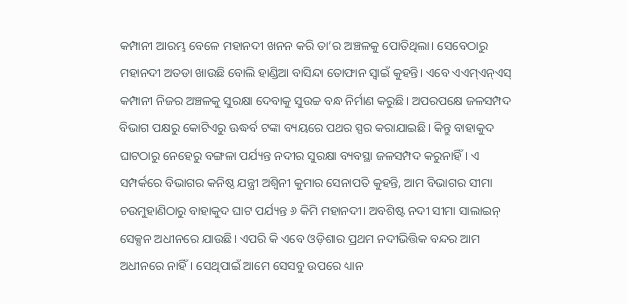କମ୍ପାନୀ ଆରମ୍ଭ ବେଳେ ମହାନଦୀ ଖନନ କରି ତା’ର ଅଞ୍ଚଳକୁ ପୋତିଥିଲା। ସେବେଠାରୁ ମହାନଦୀ ଅତଡା ଖାଉଛି ବୋଲି ହାଣ୍ଡିଆ ବାସିନ୍ଦା ତୋଫାନ ସ୍ବାଇଁ କୁହନ୍ତି। ଏବେ ଏଏମ୍ଏନ୍ଏସ୍ କମ୍ପାନୀ ନିଜର ଅଞ୍ଚଳକୁ ସୁରକ୍ଷା ଦେବାକୁ ସୁଉଚ୍ଚ ବନ୍ଧ ନିର୍ମାଣ କରୁଛି। ଅପରପକ୍ଷେ ଜଳସମ୍ପଦ ବିଭାଗ ପକ୍ଷରୁ କୋଟିଏରୁ ଊଦ୍ଧର୍ବ ଟଙ୍କା ବ୍ୟୟରେ ପଥର ସ୍ପର କରାଯାଇଛି। କିନ୍ତୁ ବାହାକୁଦ ଘାଟଠାରୁ ନେହେରୁ ବଙ୍ଗଳା ପର୍ଯ୍ୟନ୍ତ ନଦୀର ସୁରକ୍ଷା ବ୍ୟବସ୍ଥା ଜଳସମ୍ପଦ କରୁନାହିଁ। ଏ ସମ୍ପର୍କରେ ବିଭାଗର କନିଷ୍ଠ ଯନ୍ତ୍ରୀ ଅଶ୍ୱିନୀ କୁମାର ସେନାପତି କୁହନ୍ତି, ଆମ ବିଭାଗର ସୀମା ଚଉମୁହାଣିଠାରୁ ବାହାକୁଦ ଘାଟ ପର୍ଯ୍ୟନ୍ତ ୬ କିମି ମହାନଦୀ। ଅବଶିଷ୍ଟ ନଦୀ ସୀମା ସାଲାଇନ୍ ସେକ୍ସନ ଅଧୀନରେ ଯାଉଛି। ଏପରି କି ଏବେ ଓଡ଼ିଶାର ପ୍ରଥମ ନଦୀଭିତ୍ତିକ ବନ୍ଦର ଆମ ଅଧୀନରେ ନାହିଁ। ସେଥିପାଇଁ ଆମେ ସେସବୁ ଉପରେ ଧ୍ୟାନ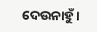ଦେଉନାହୁଁ।